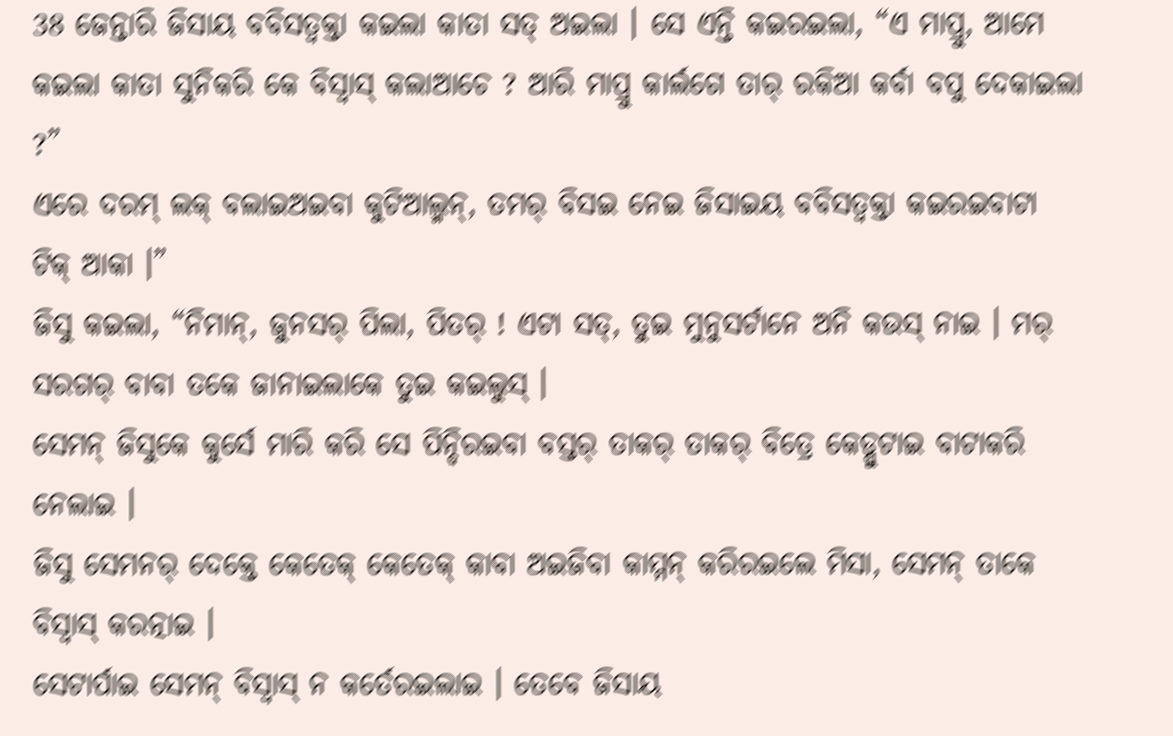38 ଜେନ୍ତାରି ଜିସାୟ ବବିସତ୍ବକ୍ତା କଇଲା କାତା ସତ୍ ଅଇଲା । ସେ ଏନ୍ତି କଇରଇଲା, “ଏ ମାପ୍ରୁ, ଆମେ କଇଲା କାତା ସୁନିକରି କେ ବିସ୍ବାସ୍ କଲାଆଚେ ? ଆରି ମାପ୍ରୁ କାର୍ଲଗେ ତାର୍ ରକିଆ କର୍ବା ବପୁ ଦେକାଇଲା ?”
ଏରେ ଦରମ୍ ଲକ୍ ବଲାଇଅଇବା କୁଟିଆଲ୍ମନ୍, ତମର୍ ବିସଇ ନେଇ ଜିସାଇୟ ବବିସତ୍ବକ୍ତା କଇରଇବାଟା ଟିକ୍ ଆକା ।”
ଜିସୁ କଇଲା, “ନିମାନ୍, ଜୁନସର୍ ପିଲା, ପିତର୍ ! ଏଟା ସତ୍, ତୁଇ ମୁନୁସର୍ଟାନେ ଅନି କଉସ୍ ନାଇ । ମର୍ ସରଗର୍ ବାବା ତକେ ଜାନାଇଲାକେ ତୁଇ କଇଲୁସ୍ ।
ସେମନ୍ ଜିସୁକେ କୁର୍ସେ ମାରି କରି ସେ ପିନ୍ଦିରଇବା ବସ୍ତର୍ ତାକର୍ ତାକର୍ ବିତ୍ରେ କେଡ୍ପୁଟାଇ ବାଟାକରି ନେଲାଇ ।
ଜିସୁ ସେମନର୍ ଦେକ୍ତେ କେତେକ୍ କେତେକ୍ କାବା ଅଇଜିବା କାମ୍ମନ୍ କରିରଇଲେ ମିସା, ସେମନ୍ ତାକେ ବିସ୍ବାସ୍ କରତ୍ନାଇ ।
ସେଟାର୍ପାଇ ସେମନ୍ ବିସ୍ବାସ୍ ନ କର୍ତେରଇଲାଇ । ତେବେ ଜିସାୟ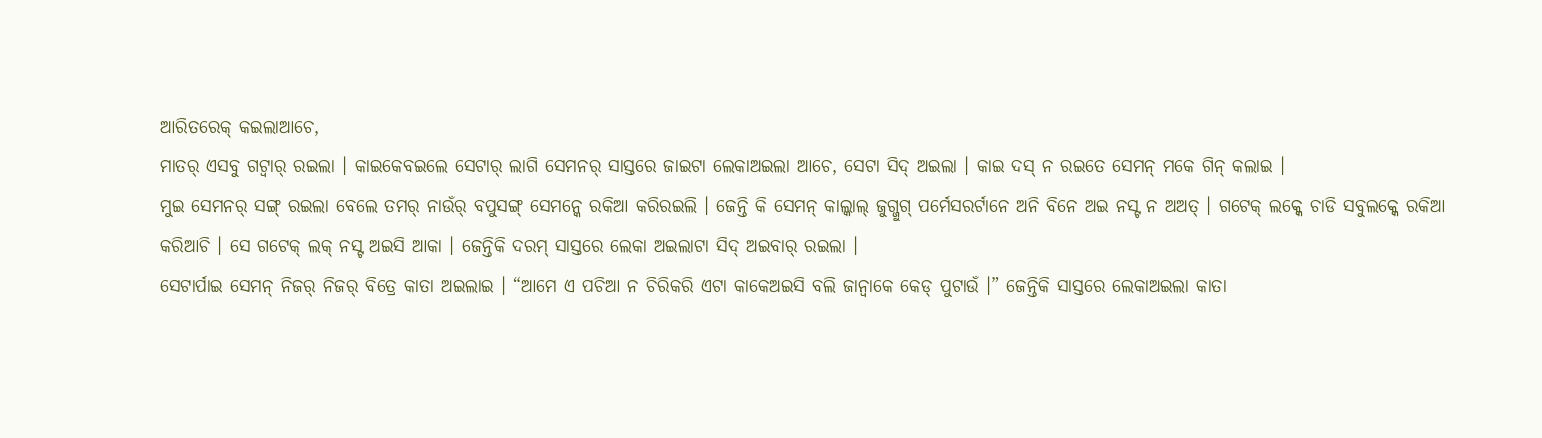ଆରିତରେକ୍ କଇଲାଆଚେ,
ମାତର୍ ଏସବୁ ଗଟ୍ବାର୍ ରଇଲା । କାଇକେବଇଲେ ସେଟାର୍ ଲାଗି ସେମନର୍ ସାସ୍ତରେ ଜାଇଟା ଲେକାଅଇଲା ଆଚେ, ସେଟା ସିଦ୍ ଅଇଲା । କାଇ ଦସ୍ ନ ରଇତେ ସେମନ୍ ମକେ ଗିନ୍ କଲାଇ ।
ମୁଇ ସେମନର୍ ସଙ୍ଗ୍ ରଇଲା ବେଲେ ତମର୍ ନାଉଁର୍ ବପୁସଙ୍ଗ୍ ସେମନ୍କେ ରକିଆ କରିରଇଲି । ଜେନ୍ତି କି ସେମନ୍ କାଲ୍କାଲ୍ ଜୁଗ୍ଜୁଗ୍ ପର୍ମେସରର୍ଟାନେ ଅନି ବିନେ ଅଇ ନସ୍ଟ ନ ଅଅତ୍ । ଗଟେକ୍ ଲକ୍କେ ଚାଡି ସବୁଲକ୍କେ ରକିଆ କରିଆଚି । ସେ ଗଟେକ୍ ଲକ୍ ନସ୍ଟ ଅଇସି ଆକା । ଜେନ୍ତିକି ଦରମ୍ ସାସ୍ତରେ ଲେକା ଅଇଲାଟା ସିଦ୍ ଅଇବାର୍ ରଇଲା ।
ସେଟାର୍ପାଇ ସେମନ୍ ନିଜର୍ ନିଜର୍ ବିତ୍ରେ କାତା ଅଇଲାଇ । “ଆମେ ଏ ପଚିଆ ନ ଚିରିକରି ଏଟା କାକେଅଇସି ବଲି ଜାନ୍ବାକେ କେଡ୍ ପୁଟାଉଁ ।” ଜେନ୍ତିକି ସାସ୍ତରେ ଲେକାଅଇଲା କାତା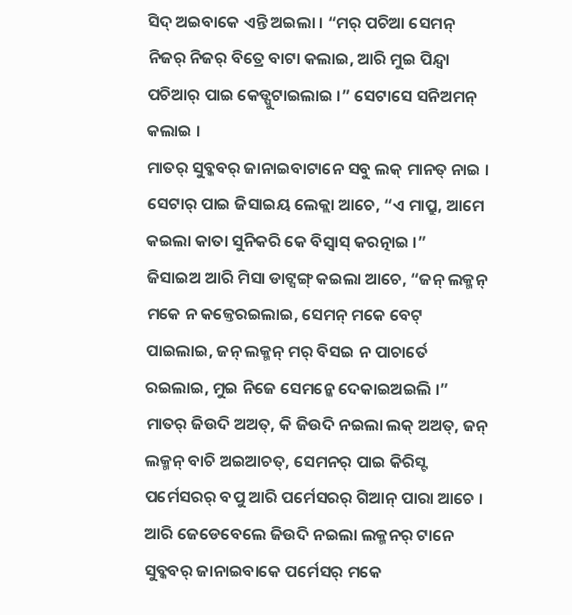ସିଦ୍ ଅଇବାକେ ଏନ୍ତି ଅଇଲା । “ମର୍ ପଚିଆ ସେମନ୍ ନିଜର୍ ନିଜର୍ ବିତ୍ରେ ବାଟା କଲାଇ, ଆରି ମୁଇ ପିନ୍ଦ୍ବା ପଚିଆର୍ ପାଇ କେଡ୍ପୁଟାଇଲାଇ ।” ସେଟାସେ ସନିଅମନ୍ କଲାଇ ।
ମାତର୍ ସୁବ୍କବର୍ ଜାନାଇବାଟାନେ ସବୁ ଲକ୍ ମାନତ୍ ନାଇ । ସେଟାର୍ ପାଇ ଜିସାଇୟ ଲେକ୍ଲା ଆଚେ, “ଏ ମାପ୍ରୁ, ଆମେ କଇଲା କାତା ସୁନିକରି କେ ବିସ୍ବାସ୍ କରତ୍ନାଇ ।”
ଜିସାଇଅ ଆରି ମିସା ଡାଟ୍ସଙ୍ଗ୍ କଇଲା ଆଚେ, “ଜନ୍ ଲକ୍ମନ୍ ମକେ ନ କଜ୍ତେରଇଲାଇ, ସେମନ୍ ମକେ ବେଟ୍ ପାଇଲାଇ, ଜନ୍ ଲକ୍ମନ୍ ମର୍ ବିସଇ ନ ପାଚାର୍ତେ ରଇଲାଇ, ମୁଇ ନିଜେ ସେମନ୍କେ ଦେକାଇଅଇଲି ।”
ମାତର୍ ଜିଉଦି ଅଅତ୍, କି ଜିଉଦି ନଇଲା ଲକ୍ ଅଅତ୍, ଜନ୍ ଲକ୍ମନ୍ ବାଚି ଅଇଆଚତ୍, ସେମନର୍ ପାଇ କିରିସ୍ଟ ପର୍ମେସରର୍ ବପୁ ଆରି ପର୍ମେସରର୍ ଗିଆନ୍ ପାରା ଆଚେ ।
ଆରି ଜେଡେବେଲେ ଜିଉଦି ନଇଲା ଲକ୍ମନର୍ ଟାନେ ସୁବ୍କବର୍ ଜାନାଇବାକେ ପର୍ମେସର୍ ମକେ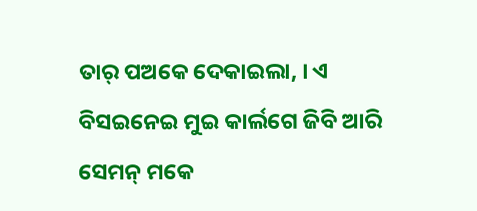ତାର୍ ପଅକେ ଦେକାଇଲା, । ଏ ବିସଇନେଇ ମୁଇ କାର୍ଲଗେ ଜିବି ଆରି ସେମନ୍ ମକେ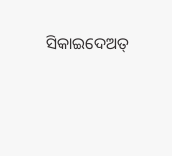ସିକାଇଦେଅତ୍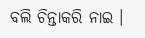ବଲି ଚିନ୍ତାକରି ନାଇ ।